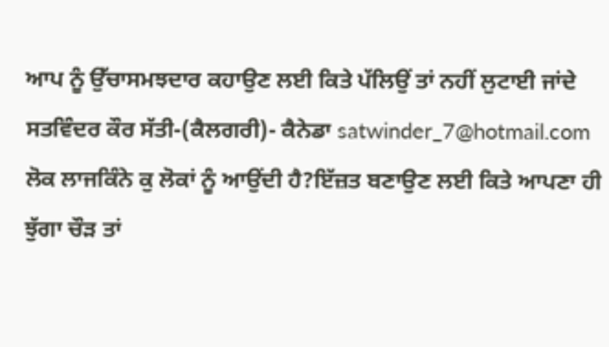ਆਪ ਨੂੰ ਉੱਚਾਸਮਝਦਾਰ ਕਹਾਉਣ ਲਈ ਕਿਤੇ ਪੱਲਿਉਂ ਤਾਂ ਨਹੀਂ ਲੁਟਾਈ ਜਾਂਦੇ
ਸਤਵਿੰਦਰ ਕੌਰ ਸੱਤੀ-(ਕੈਲਗਰੀ)- ਕੈਨੇਡਾ satwinder_7@hotmail.com
ਲੋਕ ਲਾਜਕਿੰਨੇ ਕੁ ਲੋਕਾਂ ਨੂੰ ਆਉਂਦੀ ਹੈ?ਇੱਜ਼ਤ ਬਣਾਉਣ ਲਈ ਕਿਤੇ ਆਪਣਾ ਹੀ ਝੁੱਗਾ ਚੌੜ ਤਾਂ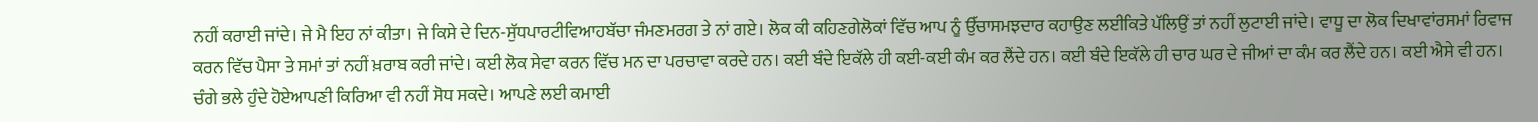ਨਹੀਂ ਕਰਾਈ ਜਾਂਦੇ। ਜੇ ਮੈ ਇਹ ਨਾਂ ਕੀਤਾ। ਜੇ ਕਿਸੇ ਦੇ ਦਿਨ-ਸੁੱਧਪਾਰਟੀਵਿਆਹਬੱਚਾ ਜੰਮਣਮਰਗ ਤੇ ਨਾਂ ਗਏ। ਲੋਕ ਕੀ ਕਹਿਣਗੇਲੋਕਾਂ ਵਿੱਚ ਆਪ ਨੂੰ ਉੱਚਾਸਮਝਦਾਰ ਕਹਾਉਣ ਲਈਕਿਤੇ ਪੱਲਿਉਂ ਤਾਂ ਨਹੀਂ ਲੁਟਾਈ ਜਾਂਦੇ। ਵਾਧੂ ਦਾ ਲੋਕ ਦਿਖਾਵਾਂਰਸਮਾਂ ਰਿਵਾਜ ਕਰਨ ਵਿੱਚ ਪੈਸਾ ਤੇ ਸਮਾਂ ਤਾਂ ਨਹੀਂ ਖ਼ਰਾਬ ਕਰੀ ਜਾਂਦੇ। ਕਈ ਲੋਕ ਸੇਵਾ ਕਰਨ ਵਿੱਚ ਮਨ ਦਾ ਪਰਚਾਵਾ ਕਰਦੇ ਹਨ। ਕਈ ਬੰਦੇ ਇਕੱਲੇ ਹੀ ਕਈ-ਕਈ ਕੰਮ ਕਰ ਲੈਂਦੇ ਹਨ। ਕਈ ਬੰਦੇ ਇਕੱਲੇ ਹੀ ਚਾਰ ਘਰ ਦੇ ਜੀਆਂ ਦਾ ਕੰਮ ਕਰ ਲੈਂਦੇ ਹਨ। ਕਈ ਐਸੇ ਵੀ ਹਨ। ਚੰਗੇ ਭਲੇ ਹੁੰਦੇ ਹੋਏਆਪਣੀ ਕਿਰਿਆ ਵੀ ਨਹੀਂ ਸੋਧ ਸਕਦੇ। ਆਪਣੇ ਲਈ ਕਮਾਈ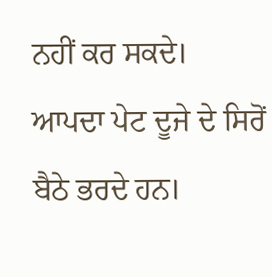ਨਹੀਂ ਕਰ ਸਕਦੇ। ਆਪਦਾ ਪੇਟ ਦੂਜੇ ਦੇ ਸਿਰੋਂ ਬੈਠੇ ਭਰਦੇ ਹਨ।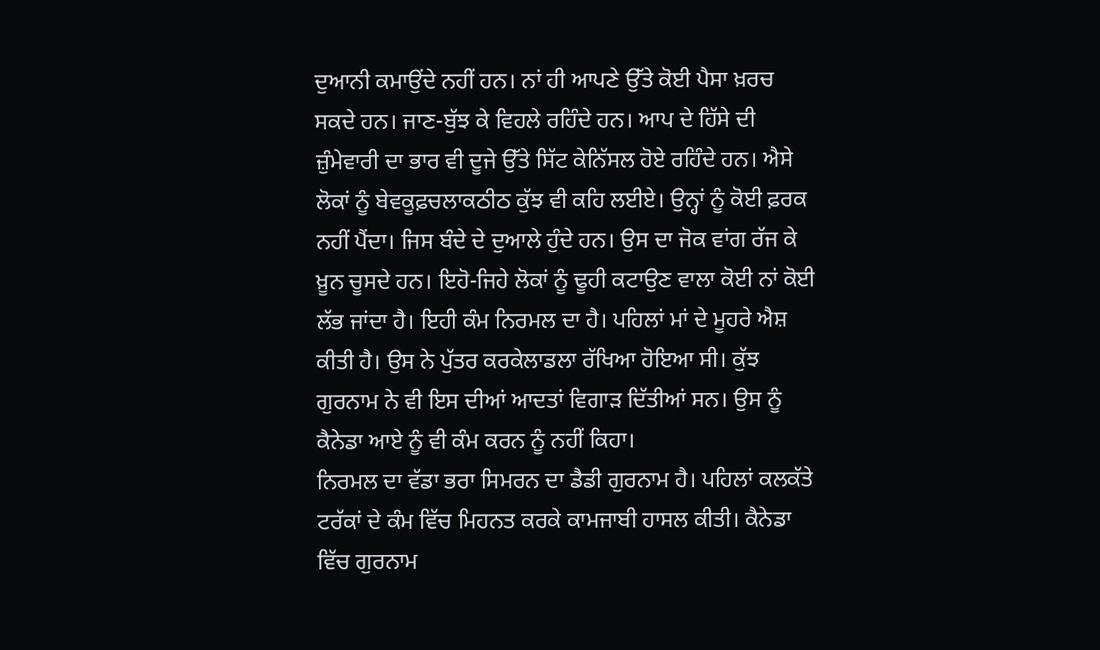ਦੁਆਨੀ ਕਮਾਉਂਦੇ ਨਹੀਂ ਹਨ। ਨਾਂ ਹੀ ਆਪਣੇ ਉੱਤੇ ਕੋਈ ਪੈਸਾ ਖ਼ਰਚ ਸਕਦੇ ਹਨ। ਜਾਣ-ਬੁੱਝ ਕੇ ਵਿਹਲੇ ਰਹਿੰਦੇ ਹਨ। ਆਪ ਦੇ ਹਿੱਸੇ ਦੀ ਜ਼ੁੰਮੇਵਾਰੀ ਦਾ ਭਾਰ ਵੀ ਦੂਜੇ ਉੱਤੇ ਸਿੱਟ ਕੇਨਿੱਸਲ ਹੋਏ ਰਹਿੰਦੇ ਹਨ। ਐਸੇ ਲੋਕਾਂ ਨੂੰ ਬੇਵਕੂਫ਼ਚਲਾਕਠੀਠ ਕੁੱਝ ਵੀ ਕਹਿ ਲਈਏ। ਉਨ੍ਹਾਂ ਨੂੰ ਕੋਈ ਫ਼ਰਕ ਨਹੀਂ ਪੈਂਦਾ। ਜਿਸ ਬੰਦੇ ਦੇ ਦੁਆਲੇ ਹੁੰਦੇ ਹਨ। ਉਸ ਦਾ ਜੋਕ ਵਾਂਗ ਰੱਜ ਕੇ ਖ਼ੂਨ ਚੂਸਦੇ ਹਨ। ਇਹੋ-ਜਿਹੇ ਲੋਕਾਂ ਨੂੰ ਢੂਹੀ ਕਟਾਉਣ ਵਾਲਾ ਕੋਈ ਨਾਂ ਕੋਈ ਲੱਭ ਜਾਂਦਾ ਹੈ। ਇਹੀ ਕੰਮ ਨਿਰਮਲ ਦਾ ਹੈ। ਪਹਿਲਾਂ ਮਾਂ ਦੇ ਮੂਹਰੇ ਐਸ਼ ਕੀਤੀ ਹੈ। ਉਸ ਨੇ ਪੁੱਤਰ ਕਰਕੇਲਾਡਲਾ ਰੱਖਿਆ ਹੋਇਆ ਸੀ। ਕੁੱਝ ਗੁਰਨਾਮ ਨੇ ਵੀ ਇਸ ਦੀਆਂ ਆਦਤਾਂ ਵਿਗਾੜ ਦਿੱਤੀਆਂ ਸਨ। ਉਸ ਨੂੰ ਕੈਨੇਡਾ ਆਏ ਨੂੰ ਵੀ ਕੰਮ ਕਰਨ ਨੂੰ ਨਹੀਂ ਕਿਹਾ।
ਨਿਰਮਲ ਦਾ ਵੱਡਾ ਭਰਾ ਸਿਮਰਨ ਦਾ ਡੈਡੀ ਗੁਰਨਾਮ ਹੈ। ਪਹਿਲਾਂ ਕਲਕੱਤੇ ਟਰੱਕਾਂ ਦੇ ਕੰਮ ਵਿੱਚ ਮਿਹਨਤ ਕਰਕੇ ਕਾਮਜਾਬੀ ਹਾਸਲ ਕੀਤੀ। ਕੈਨੇਡਾ ਵਿੱਚ ਗੁਰਨਾਮ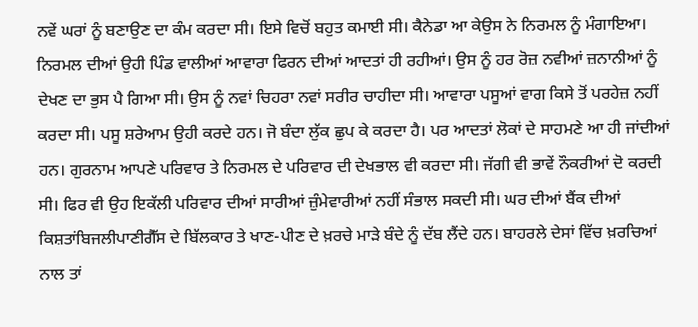ਨਵੇਂ ਘਰਾਂ ਨੂੰ ਬਣਾਉਣ ਦਾ ਕੰਮ ਕਰਦਾ ਸੀ। ਇਸੇ ਵਿਚੋਂ ਬਹੁਤ ਕਮਾਈ ਸੀ। ਕੈਨੇਡਾ ਆ ਕੇਉਸ ਨੇ ਨਿਰਮਲ ਨੂੰ ਮੰਗਾਇਆ। ਨਿਰਮਲ ਦੀਆਂ ਉਹੀ ਪਿੰਡ ਵਾਲੀਆਂ ਆਵਾਰਾ ਫਿਰਨ ਦੀਆਂ ਆਦਤਾਂ ਹੀ ਰਹੀਆਂ। ਉਸ ਨੂੰ ਹਰ ਰੋਜ਼ ਨਵੀਆਂ ਜ਼ਨਾਨੀਆਂ ਨੂੰ ਦੇਖਣ ਦਾ ਭੁਸ ਪੈ ਗਿਆ ਸੀ। ਉਸ ਨੂੰ ਨਵਾਂ ਚਿਹਰਾ ਨਵਾਂ ਸਰੀਰ ਚਾਹੀਦਾ ਸੀ। ਆਵਾਰਾ ਪਸੂਆਂ ਵਾਗ ਕਿਸੇ ਤੋਂ ਪਰਹੇਜ਼ ਨਹੀਂ ਕਰਦਾ ਸੀ। ਪਸੂ ਸ਼ਰੇਆਮ ਉਹੀ ਕਰਦੇ ਹਨ। ਜੋ ਬੰਦਾ ਲੁੱਕ ਛੁਪ ਕੇ ਕਰਦਾ ਹੈ। ਪਰ ਆਦਤਾਂ ਲੋਕਾਂ ਦੇ ਸਾਹਮਣੇ ਆ ਹੀ ਜਾਂਦੀਆਂ ਹਨ। ਗੁਰਨਾਮ ਆਪਣੇ ਪਰਿਵਾਰ ਤੇ ਨਿਰਮਲ ਦੇ ਪਰਿਵਾਰ ਦੀ ਦੇਖਭਾਲ ਵੀ ਕਰਦਾ ਸੀ। ਜੱਗੀ ਵੀ ਭਾਵੇਂ ਨੌਕਰੀਆਂ ਦੋ ਕਰਦੀ ਸੀ। ਫਿਰ ਵੀ ਉਹ ਇਕੱਲੀ ਪਰਿਵਾਰ ਦੀਆਂ ਸਾਰੀਆਂ ਜ਼ੁੰਮੇਵਾਰੀਆਂ ਨਹੀਂ ਸੰਭਾਲ ਸਕਦੀ ਸੀ। ਘਰ ਦੀਆਂ ਬੈਂਕ ਦੀਆਂ ਕਿਸ਼ਤਾਂਬਿਜਲੀਪਾਣੀਗੈੱਸ ਦੇ ਬਿੱਲਕਾਰ ਤੇ ਖਾਣ-ਪੀਣ ਦੇ ਖ਼ਰਚੇ ਮਾੜੇ ਬੰਦੇ ਨੂੰ ਦੱਬ ਲੈਂਦੇ ਹਨ। ਬਾਹਰਲੇ ਦੇਸਾਂ ਵਿੱਚ ਖ਼ਰਚਿਆਂ ਨਾਲ ਤਾਂ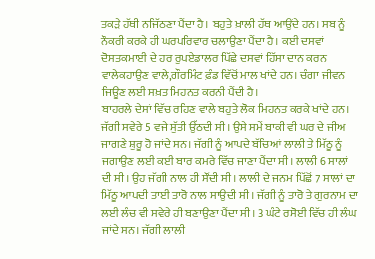ਤਕੜੇ ਹੱਥੀ ਨਜਿੱਠਣਾ ਪੈਂਦਾ ਹੈ। ਬਹੁਤੇ ਖ਼ਾਲੀ ਹੱਥ ਆਉਂਦੇ ਹਨ। ਸਬ ਨੂੰ ਨੌਕਰੀ ਕਰਕੇ ਹੀ ਘਰਪਰਿਵਾਰ ਚਲਾਉਣਾ ਪੈਂਦਾ ਹੈ। ਕਈ ਦਸਵਾਂ ਦੋਸਤਕਮਾਈ ਦੇ ਹਰ ਰੁਪਏਡਾਲਰ ਪਿੱਛੇ ਦਸਵਾਂ ਹਿੱਸਾ ਦਾਨ ਕਰਨ ਵਾਲੇਕਹਾਉਣ ਵਾਲੇ,ਗੌਰਮਿੰਟ ਫ਼ੰਡ ਵਿੱਚੋਂ ਮਾਲ ਖਾਂਦੇ ਹਨ। ਚੰਗਾ ਜੀਵਨ ਜਿਊਣ ਲਈ ਸਖ਼ਤ ਮਿਹਨਤ ਕਰਨੀ ਪੈਂਦੀ ਹੈ।
ਬਾਹਰਲੇ ਦੇਸਾਂ ਵਿੱਚ ਰਹਿਣ ਵਾਲੇ ਬਹੁਤੇ ਲੋਕ ਮਿਹਨਤ ਕਰਕੇ ਖਾਂਦੇ ਹਨ। ਜੱਗੀ ਸਵੇਰੇ 5 ਵਜੇ ਸੁੱਤੀ ਉੱਠਦੀ ਸੀ। ਉਸੇ ਸਮੇਂ ਬਾਕੀ ਵੀ ਘਰ ਦੇ ਜੀਅ ਜਾਗਣੇ ਸ਼ੁਰੂ ਹੋ ਜਾਂਦੇ ਸਨ। ਜੱਗੀ ਨੂੰ ਆਪਦੇ ਬੱਚਿਆਂ ਲਾਲੀ ਤੇ ਮਿੱਠੂ ਨੂੰ ਜਗਾਉਣ ਲਈ ਕਈ ਬਾਰ ਕਮਰੇ ਵਿੱਚ ਜਾਣਾ ਪੈਂਦਾ ਸੀ। ਲਾਲੀ 6 ਸਾਲਾਂ ਦੀ ਸੀ। ਉਹ ਜੱਗੀ ਨਾਲ ਹੀ ਸੌਂਦੀ ਸੀ। ਲਾਲੀ ਦੇ ਜਨਮ ਪਿੱਛੋਂ 7 ਸਾਲਾਂ ਦਾ ਮਿੱਠੂ ਆਪਦੀ ਤਾਈ ਤਾਰੋ ਨਾਲ ਸਾਉਦੀ ਸੀ। ਜੱਗੀ ਨੂੰ ਤਾਰੋ ਤੇ ਗੁਰਨਾਮ ਦਾ ਲਈ ਲੰਚ ਵੀ ਸਵੇਰੇ ਹੀ ਬਣਾਉਣਾ ਪੈਂਦਾ ਸੀ। 3 ਘੰਟੇ ਰਸੋਈ ਵਿੱਚ ਹੀ ਲੰਘ ਜਾਂਦੇ ਸਨ। ਜੱਗੀ ਲਾਲੀ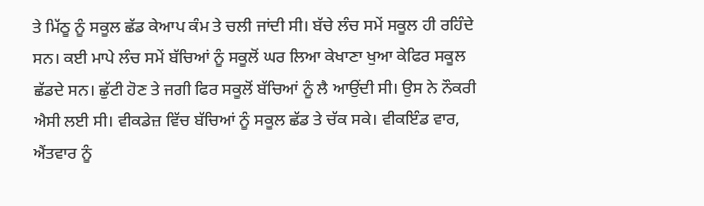ਤੇ ਮਿੱਠੂ ਨੂੰ ਸਕੂਲ ਛੱਡ ਕੇਆਪ ਕੰਮ ਤੇ ਚਲੀ ਜਾਂਦੀ ਸੀ। ਬੱਚੇ ਲੰਚ ਸਮੇਂ ਸਕੂਲ ਹੀ ਰਹਿੰਦੇ ਸਨ। ਕਈ ਮਾਪੇ ਲੰਚ ਸਮੇਂ ਬੱਚਿਆਂ ਨੂੰ ਸਕੂਲੋਂ ਘਰ ਲਿਆ ਕੇਖਾਣਾ ਖੁਆ ਕੇਫਿਰ ਸਕੂਲ ਛੱਡਦੇ ਸਨ। ਛੁੱਟੀ ਹੋਣ ਤੇ ਜਗੀ ਫਿਰ ਸਕੂਲੋਂ ਬੱਚਿਆਂ ਨੂੰ ਲੈ ਆਉਂਦੀ ਸੀ। ਉਸ ਨੇ ਨੌਕਰੀ ਐਸੀ ਲਈ ਸੀ। ਵੀਕਡੇਜ਼ ਵਿੱਚ ਬੱਚਿਆਂ ਨੂੰ ਸਕੂਲ ਛੱਡ ਤੇ ਚੱਕ ਸਕੇ। ਵੀਕਇੰਡ ਵਾਰ, ਐਂਤਵਾਰ ਨੂੰ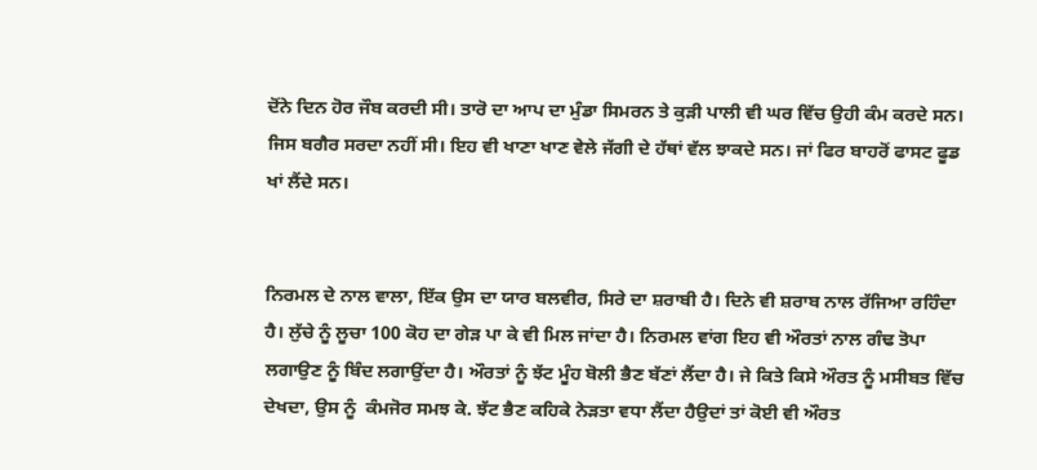ਦੋਂਨੇ ਦਿਨ ਹੋਰ ਜੌਬ ਕਰਦੀ ਸੀ। ਤਾਰੋ ਦਾ ਆਪ ਦਾ ਮੁੰਡਾ ਸਿਮਰਨ ਤੇ ਕੁੜੀ ਪਾਲੀ ਵੀ ਘਰ ਵਿੱਚ ਉਹੀ ਕੰਮ ਕਰਦੇ ਸਨ। ਜਿਸ ਬਗੈਰ ਸਰਦਾ ਨਹੀਂ ਸੀ। ਇਹ ਵੀ ਖਾਣਾ ਖਾਣ ਵੇਲੇ ਜੱਗੀ ਦੇ ਹੱਥਾਂ ਵੱਲ ਝਾਕਦੇ ਸਨ। ਜਾਂ ਫਿਰ ਬਾਹਰੋਂ ਫਾਸਟ ਫੂਡ ਖਾਂ ਲੈਂਦੇ ਸਨ।


ਨਿਰਮਲ ਦੇ ਨਾਲ ਵਾਲਾ, ਇੱਕ ਉਸ ਦਾ ਯਾਰ ਬਲਵੀਰ, ਸਿਰੇ ਦਾ ਸ਼ਰਾਬੀ ਹੈ। ਦਿਨੇ ਵੀ ਸ਼ਰਾਬ ਨਾਲ ਰੱਜਿਆ ਰਹਿੰਦਾ ਹੈ। ਲੁੱਚੇ ਨੂੰ ਲੂਚਾ 100 ਕੋਹ ਦਾ ਗੇੜ ਪਾ ਕੇ ਵੀ ਮਿਲ ਜਾਂਦਾ ਹੈ। ਨਿਰਮਲ ਵਾਂਗ ਇਹ ਵੀ ਔਰਤਾਂ ਨਾਲ ਗੰਢ ਤੋਪਾ ਲਗਾਉਣ ਨੂੰ ਬਿੰਦ ਲਗਾਉਂਦਾ ਹੈ। ਔਰਤਾਂ ਨੂੰ ਝੱਟ ਮੂੰਹ ਬੋਲੀ ਭੈਣ ਬੱਣਾਂ ਲੈਂਦਾ ਹੈ। ਜੇ ਕਿਤੇ ਕਿਸੇ ਔਰਤ ਨੂੰ ਮਸੀਬਤ ਵਿੱਚ ਦੇਖਦਾ, ਉਸ ਨੂੰ  ਕੰਮਜੋਰ ਸਮਝ ਕੇ. ਝੱਟ ਭੈਣ ਕਹਿਕੇ ਨੇੜਤਾ ਵਧਾ ਲੈਂਦਾ ਹੈਉਦਾਂ ਤਾਂ ਕੋਈ ਵੀ ਔਰਤ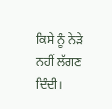ਕਿਸੇ ਨੂੰ ਨੇੜੇ ਨਹੀਂ ਲੱਗਣ ਦਿੰਦੀ।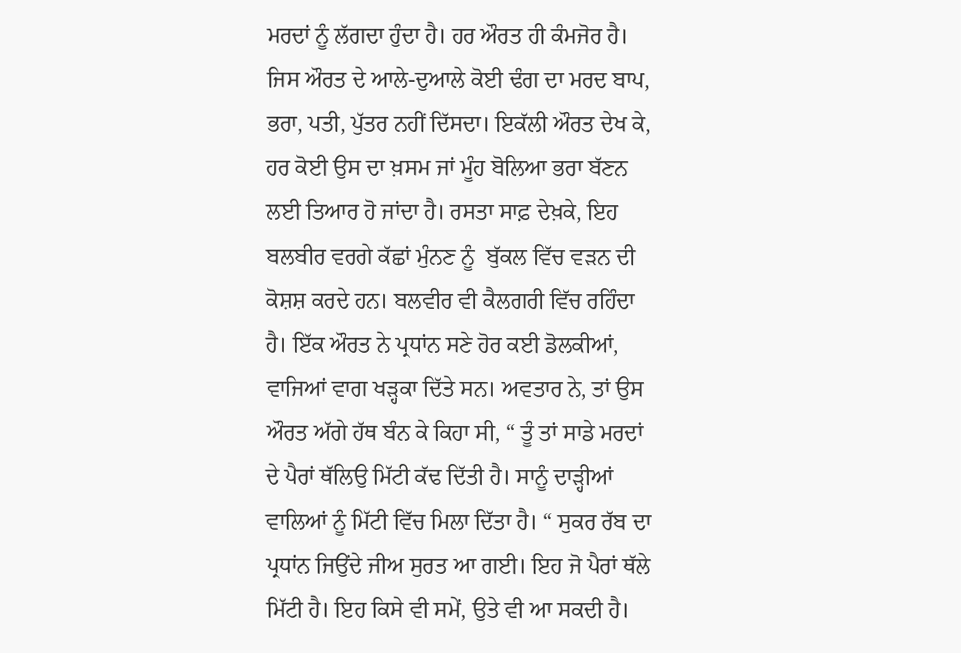ਮਰਦਾਂ ਨੂੰ ਲੱਗਦਾ ਹੁੰਦਾ ਹੈ। ਹਰ ਔਰਤ ਹੀ ਕੰਮਜੋਰ ਹੈ। ਜਿਸ ਔਰਤ ਦੇ ਆਲੇ-ਦੁਆਲੇ ਕੋਈ ਢੰਗ ਦਾ ਮਰਦ ਬਾਪ, ਭਰਾ, ਪਤੀ, ਪੁੱਤਰ ਨਹੀਂ ਦਿੱਸਦਾ। ਇਕੱਲੀ ਔਰਤ ਦੇਖ ਕੇ, ਹਰ ਕੋਈ ਉਸ ਦਾ ਖ਼ਸਮ ਜਾਂ ਮੂੰਹ ਬੋਲਿਆ ਭਰਾ ਬੱਣਨ ਲਈ ਤਿਆਰ ਹੋ ਜਾਂਦਾ ਹੈ। ਰਸਤਾ ਸਾਫ਼ ਦੇਖ਼ਕੇ, ਇਹ ਬਲਬੀਰ ਵਰਗੇ ਕੱਛਾਂ ਮੁੰਨਣ ਨੂੰ  ਬੁੱਕਲ ਵਿੱਚ ਵੜਨ ਦੀ ਕੋਸ਼ਸ਼ ਕਰਦੇ ਹਨ। ਬਲਵੀਰ ਵੀ ਕੈਲਗਰੀ ਵਿੱਚ ਰਹਿੰਦਾ ਹੈ। ਇੱਕ ਔਰਤ ਨੇ ਪ੍ਰਧਾਂਨ ਸਣੇ ਹੋਰ ਕਈ ਡੋਲਕੀਆਂ, ਵਾਜਿਆਂ ਵਾਗ ਖੜ੍ਹਕਾ ਦਿੱਤੇ ਸਨ। ਅਵਤਾਰ ਨੇ, ਤਾਂ ਉਸ ਔਰਤ ਅੱਗੇ ਹੱਥ ਬੰਨ ਕੇ ਕਿਹਾ ਸੀ, “ ਤੂੰ ਤਾਂ ਸਾਡੇ ਮਰਦਾਂ ਦੇ ਪੈਰਾਂ ਥੱਲਿਉ ਮਿੱਟੀ ਕੱਢ ਦਿੱਤੀ ਹੈ। ਸਾਨੂੰ ਦਾੜ੍ਹੀਆਂ ਵਾਲਿਆਂ ਨੂੰ ਮਿੱਟੀ ਵਿੱਚ ਮਿਲਾ ਦਿੱਤਾ ਹੈ। “ ਸੁਕਰ ਰੱਬ ਦਾ ਪ੍ਰਧਾਂਨ ਜਿਉਂਦੇ ਜੀਅ ਸੁਰਤ ਆ ਗਈ। ਇਹ ਜੋ ਪੈਰਾਂ ਥੱਲੇ ਮਿੱਟੀ ਹੈ। ਇਹ ਕਿਸੇ ਵੀ ਸਮੇਂ, ਉਤੇ ਵੀ ਆ ਸਕਦੀ ਹੈ।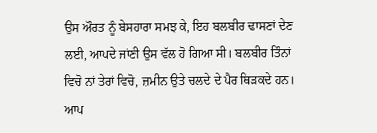ਉਸ ਔਰਤ ਨੂੰ ਬੇਸਹਾਰਾ ਸਮਝ ਕੇ, ਇਹ ਬਲਬੀਰ ਢਾਸਣਾਂ ਦੇਣ ਲਈ, ਆਪਦੇ ਜਾਂਣੀ ਉਸ ਵੱਲ ਹੋ ਗਿਆ ਸੀ। ਬਲਬੀਰ ਤਿੰਨਾਂ ਵਿਚੋ ਨਾਂ ਤੇਰਾਂ ਵਿਚੋ, ਜ਼ਮੀਨ ਉਤੇ ਚਲਦੇ ਦੇ ਪੈਰ ਥਿੜਕਦੇ ਹਨ। ਆਪ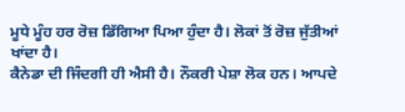ਮੂਧੇ ਮੂੰਹ ਹਰ ਰੋਜ਼ ਡਿੱਗਿਆ ਪਿਆ ਹੁੰਦਾ ਹੈ। ਲੋਕਾਂ ਤੋਂ ਰੋਜ਼ ਜੁੱਤੀਆਂ ਖਾਂਦਾ ਹੈ।
ਕੈਨੇਡਾ ਦੀ ਜਿੰਦਗੀ ਹੀ ਐਸੀ ਹੈ। ਨੌਕਰੀ ਪੇਸ਼ਾ ਲੋਕ ਹਨ। ਆਪਦੇ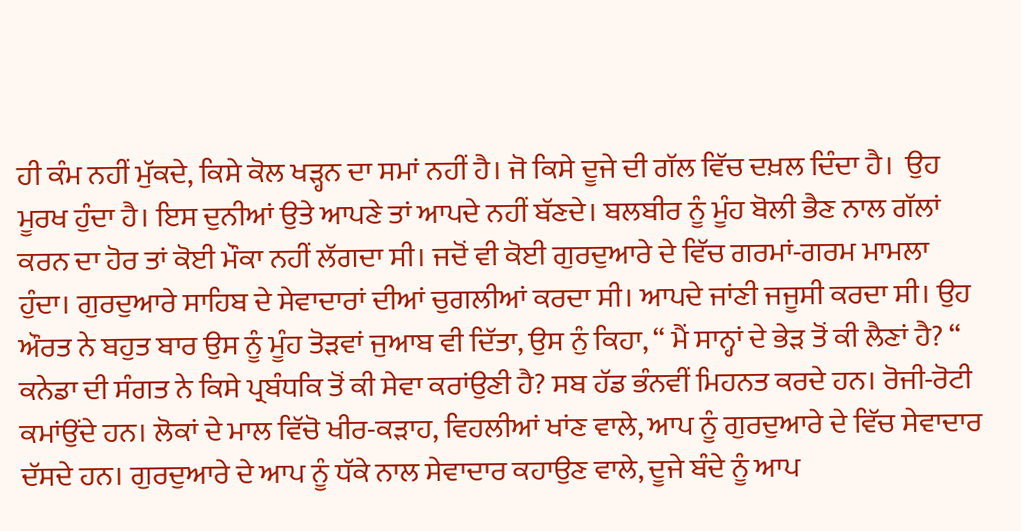ਹੀ ਕੰਮ ਨਹੀਂ ਮੁੱਕਦੇ, ਕਿਸੇ ਕੋਲ ਖੜ੍ਹਨ ਦਾ ਸਮਾਂ ਨਹੀਂ ਹੈ। ਜੋ ਕਿਸੇ ਦੂਜੇ ਦੀ ਗੱਲ ਵਿੱਚ ਦਖ਼ਲ ਦਿੰਦਾ ਹੈ।  ਉਹ ਮੂਰਖ ਹੁੰਦਾ ਹੈ। ਇਸ ਦੁਨੀਆਂ ਉਤੇ ਆਪਣੇ ਤਾਂ ਆਪਦੇ ਨਹੀਂ ਬੱਣਦੇ। ਬਲਬੀਰ ਨੂੰ ਮੂੰਹ ਬੋਲੀ ਭੈਣ ਨਾਲ ਗੱਲਾਂ ਕਰਨ ਦਾ ਹੋਰ ਤਾਂ ਕੋਈ ਮੌਕਾ ਨਹੀਂ ਲੱਗਦਾ ਸੀ। ਜਦੋਂ ਵੀ ਕੋਈ ਗੁਰਦੁਆਰੇ ਦੇ ਵਿੱਚ ਗਰਮਾਂ-ਗਰਮ ਮਾਮਲਾ ਹੁੰਦਾ। ਗੁਰਦੁਆਰੇ ਸਾਹਿਬ ਦੇ ਸੇਵਾਦਾਰਾਂ ਦੀਆਂ ਚੁਗਲੀਆਂ ਕਰਦਾ ਸੀ। ਆਪਦੇ ਜਾਂਣੀ ਜਜੂਸੀ ਕਰਦਾ ਸੀ। ਉਹ ਔਰਤ ਨੇ ਬਹੁਤ ਬਾਰ ਉਸ ਨੂੰ ਮੂੰਹ ਤੋੜਵਾਂ ਜੁਆਬ ਵੀ ਦਿੱਤਾ, ਉਸ ਨੁੰ ਕਿਹਾ, “ ਮੈਂ ਸਾਨ੍ਹਾਂ ਦੇ ਭੇੜ ਤੋਂ ਕੀ ਲੈਣਾਂ ਹੈ? “ ਕਨੇਡਾ ਦੀ ਸੰਗਤ ਨੇ ਕਿਸੇ ਪ੍ਰਬੰਧਕਿ ਤੋਂ ਕੀ ਸੇਵਾ ਕਰਾਂਉਣੀ ਹੈ? ਸਬ ਹੱਡ ਭੰਨਵੀਂ ਮਿਹਨਤ ਕਰਦੇ ਹਨ। ਰੋਜੀ-ਰੋਟੀ ਕਮਾਂਉਂਦੇ ਹਨ। ਲੋਕਾਂ ਦੇ ਮਾਲ ਵਿੱਚੋ ਖੀਰ-ਕੜਾਹ, ਵਿਹਲੀਆਂ ਖਾਂਣ ਵਾਲੇ, ਆਪ ਨੂੰ ਗੁਰਦੁਆਰੇ ਦੇ ਵਿੱਚ ਸੇਵਾਦਾਰ ਦੱਸਦੇ ਹਨ। ਗੁਰਦੁਆਰੇ ਦੇ ਆਪ ਨੂੰ ਧੱਕੇ ਨਾਲ ਸੇਵਾਦਾਰ ਕਹਾਉਣ ਵਾਲੇ, ਦੂਜੇ ਬੰਦੇ ਨੂੰ ਆਪ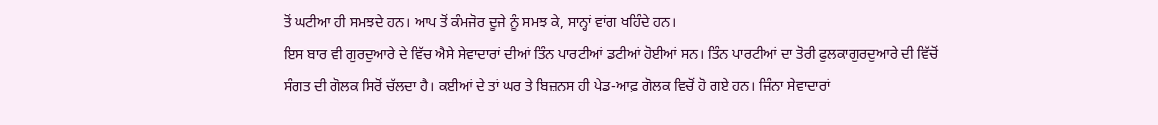ਤੋਂ ਘਟੀਆ ਹੀ ਸਮਝਦੇ ਹਨ। ਆਪ ਤੋਂ ਕੰਮਜੋਰ ਦੂਜੇ ਨੂੰ ਸਮਝ ਕੇ, ਸਾਨ੍ਹਾਂ ਵਾਂਗ ਖਹਿੰਦੇ ਹਨ।
ਇਸ ਬਾਰ ਵੀ ਗੁਰਦੁਆਰੇ ਦੇ ਵਿੱਚ ਐਸੇ ਸੇਵਾਦਾਰਾਂ ਦੀਆਂ ਤਿੰਨ ਪਾਰਟੀਆਂ ਡਟੀਆਂ ਹੋਈਆਂ ਸਨ। ਤਿੰਨ ਪਾਰਟੀਆਂ ਦਾ ਤੋਰੀ ਫੁਲਕਾਗੁਰਦੁਆਰੇ ਦੀ ਵਿੱਚੋਂ ਸੰਗਤ ਦੀ ਗੋਲਕ ਸਿਰੋਂ ਚੱਲਦਾ ਹੈ। ਕਈਆਂ ਦੇ ਤਾਂ ਘਰ ਤੇ ਬਿਜ਼ਨਸ ਹੀ ਪੇਡ-ਆਫ਼ ਗੋਲਕ ਵਿਚੋਂ ਹੋ ਗਏ ਹਨ। ਜਿੰਨਾ ਸੇਵਾਦਾਰਾਂ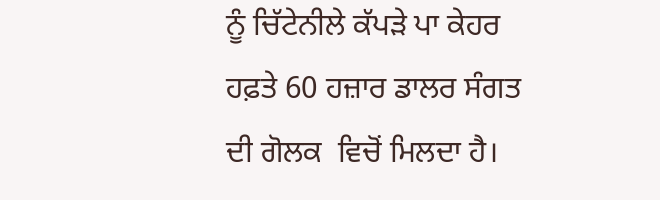ਨੂੰ ਚਿੱਟੇਨੀਲੇ ਕੱਪੜੇ ਪਾ ਕੇਹਰ ਹਫ਼ਤੇ 60 ਹਜ਼ਾਰ ਡਾਲਰ ਸੰਗਤ ਦੀ ਗੋਲਕ  ਵਿਚੋਂ ਮਿਲਦਾ ਹੈ।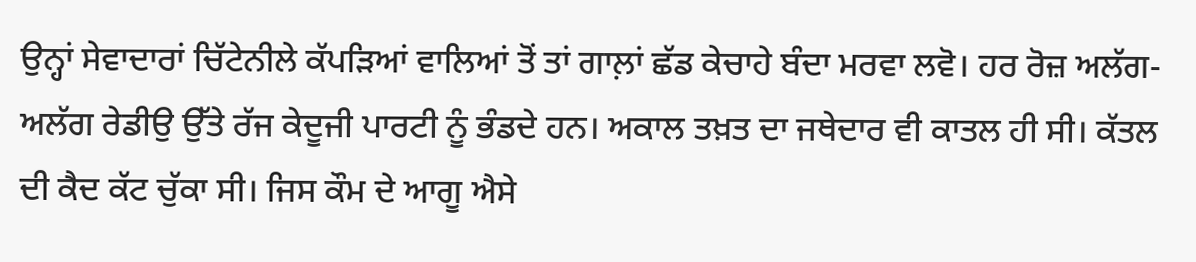ਉਨ੍ਹਾਂ ਸੇਵਾਦਾਰਾਂ ਚਿੱਟੇਨੀਲੇ ਕੱਪੜਿਆਂ ਵਾਲਿਆਂ ਤੋਂ ਤਾਂ ਗਾਲ਼ਾਂ ਛੱਡ ਕੇਚਾਹੇ ਬੰਦਾ ਮਰਵਾ ਲਵੋ। ਹਰ ਰੋਜ਼ ਅਲੱਗ-ਅਲੱਗ ਰੇਡੀਉ ਉੱਤੇ ਰੱਜ ਕੇਦੂਜੀ ਪਾਰਟੀ ਨੂੰ ਭੰਡਦੇ ਹਨ। ਅਕਾਲ ਤਖ਼ਤ ਦਾ ਜਥੇਦਾਰ ਵੀ ਕਾਤਲ ਹੀ ਸੀ। ਕੱਤਲ ਦੀ ਕੈਦ ਕੱਟ ਚੁੱਕਾ ਸੀ। ਜਿਸ ਕੌਮ ਦੇ ਆਗੂ ਐਸੇ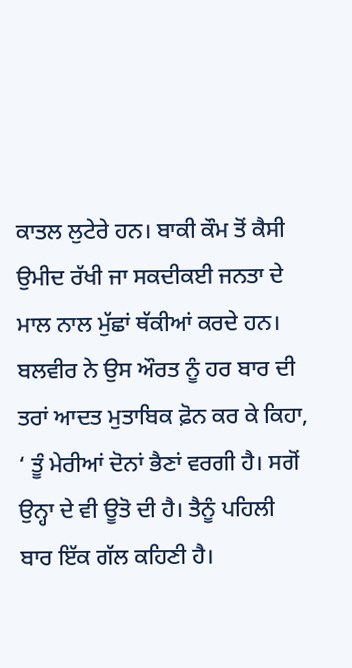ਕਾਤਲ ਲੁਟੇਰੇ ਹਨ। ਬਾਕੀ ਕੌਮ ਤੋਂ ਕੈਸੀ ਉਮੀਦ ਰੱਖੀ ਜਾ ਸਕਦੀਕਈ ਜਨਤਾ ਦੇ ਮਾਲ ਨਾਲ ਮੁੱਛਾਂ ਥੱਕੀਆਂ ਕਰਦੇ ਹਨ।
ਬਲਵੀਰ ਨੇ ਉਸ ਔਰਤ ਨੂੰ ਹਰ ਬਾਰ ਦੀ ਤਰਾਂ ਆਦਤ ਮੁਤਾਬਿਕ ਫ਼ੋਨ ਕਰ ਕੇ ਕਿਹਾ, ‘ ਤੂੰ ਮੇਰੀਆਂ ਦੋਨਾਂ ਭੈਣਾਂ ਵਰਗੀ ਹੈ। ਸਗੋਂ ਉਨ੍ਹਾ ਦੇ ਵੀ ਊਤੋ ਦੀ ਹੈ। ਤੈਨੂੰ ਪਹਿਲੀ ਬਾਰ ਇੱਕ ਗੱਲ ਕਹਿਣੀ ਹੈ।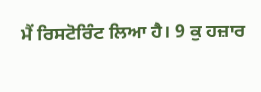ਮੈਂ ਰਿਸਟੋਰਿੰਟ ਲਿਆ ਹੈ। 9 ਕੁ ਹਜ਼ਾਰ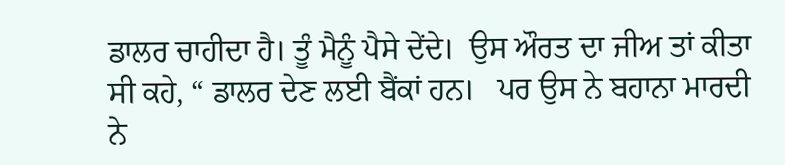ਡਾਲਰ ਚਾਹੀਦਾ ਹੈ। ਤੂੰ ਮੈਨੂੰ ਪੈਸੇ ਦੇਂਦੇ।  ਉਸ ਔਰਤ ਦਾ ਜੀਅ ਤਾਂ ਕੀਤਾ ਸੀ ਕਹੇ, “ ਡਾਲਰ ਦੇਣ ਲਈ ਬੈਂਕਾਂ ਹਨ।   ਪਰ ਉਸ ਨੇ ਬਹਾਨਾ ਮਾਰਦੀ ਨੇ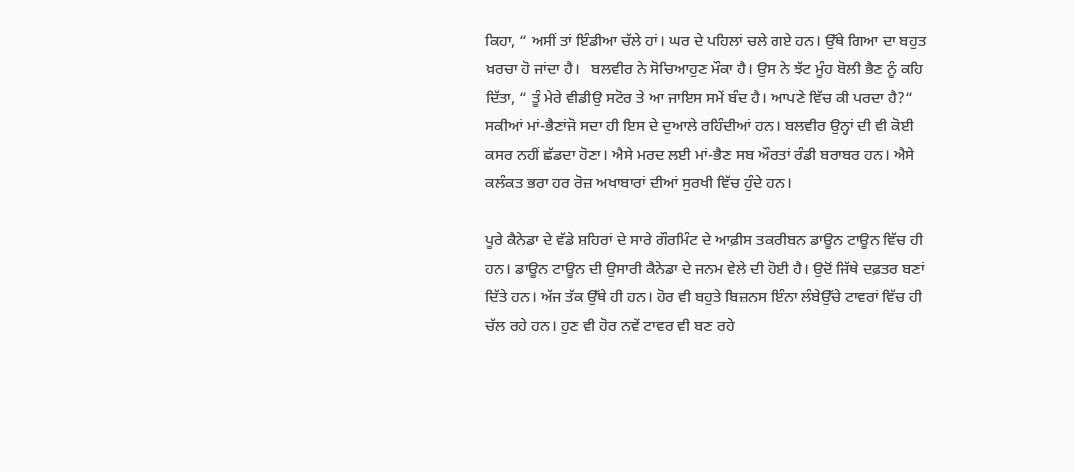ਕਿਹਾ, “ ਅਸੀਂ ਤਾਂ ਇੰਡੀਆ ਚੱਲੇ ਹਾਂ। ਘਰ ਦੇ ਪਹਿਲਾਂ ਚਲੇ ਗਏ ਹਨ। ਉੱਥੇ ਗਿਆ ਦਾ ਬਹੁਤ ਖ਼ਰਚਾ ਹੋ ਜਾਂਦਾ ਹੈ।   ਬਲਵੀਰ ਨੇ ਸੋਚਿਆਹੁਣ ਮੌਕਾ ਹੈ। ਉਸ ਨੇ ਝੱਟ ਮੂੰਹ ਬੋਲੀ ਭੈਣ ਨੂੰ ਕਹਿ ਦਿੱਤਾ, “ ਤੂੰ ਮੇਰੇ ਵੀਡੀਉ ਸਟੋਰ ਤੇ ਆ ਜਾਇਸ ਸਮੇਂ ਬੰਦ ਹੈ। ਆਪਣੇ ਵਿੱਚ ਕੀ ਪਰਦਾ ਹੈ?“ ਸਕੀਆਂ ਮਾਂ-ਭੈਣਾਂਜੋ ਸਦਾ ਹੀ ਇਸ ਦੇ ਦੁਆਲੇ ਰਹਿੰਦੀਆਂ ਹਨ। ਬਲਵੀਰ ਉਨ੍ਹਾਂ ਦੀ ਵੀ ਕੋਈ ਕਸਰ ਨਹੀਂ ਛੱਡਦਾ ਹੋਣਾ। ਐਸੇ ਮਰਦ ਲਈ ਮਾਂ-ਭੈਣ ਸਬ ਔਰਤਾਂ ਰੰਡੀ ਬਰਾਬਰ ਹਨ। ਐਸੇ ਕਲੰਕਤ ਭਰਾ ਹਰ ਰੋਜ਼ ਅਖਾਬਾਰਾਂ ਦੀਆਂ ਸੁਰਖੀ ਵਿੱਚ ਹੁੰਦੇ ਹਨ।

ਪੂਰੇ ਕੈਨੇਡਾ ਦੇ ਵੱਡੇ ਸ਼ਹਿਰਾਂ ਦੇ ਸਾਰੇ ਗੌਰਮਿੰਟ ਦੇ ਆਫ਼ੀਸ ਤਕਰੀਬਨ ਡਾਊਨ ਟਾਊਨ ਵਿੱਚ ਹੀ ਹਨ। ਡਾਊਨ ਟਾਊਨ ਦੀ ਉਸਾਰੀ ਕੈਨੇਡਾ ਦੇ ਜਨਮ ਵੇਲੇ ਦੀ ਹੋਈ ਹੈ। ਉਦੋਂ ਜਿੱਥੇ ਦਫ਼ਤਰ ਬਣਾਂ ਦਿੱਤੇ ਹਨ। ਅੱਜ ਤੱਕ ਉੱਥੇ ਹੀ ਹਨ। ਹੋਰ ਵੀ ਬਹੁਤੇ ਬਿਜ਼ਨਸ ਇੰਨਾ ਲੰਬੇਉੱਚੇ ਟਾਵਰਾਂ ਵਿੱਚ ਹੀ ਚੱਲ ਰਹੇ ਹਨ। ਹੁਣ ਵੀ ਹੋਰ ਨਵੇਂ ਟਾਵਰ ਵੀ ਬਣ ਰਹੇ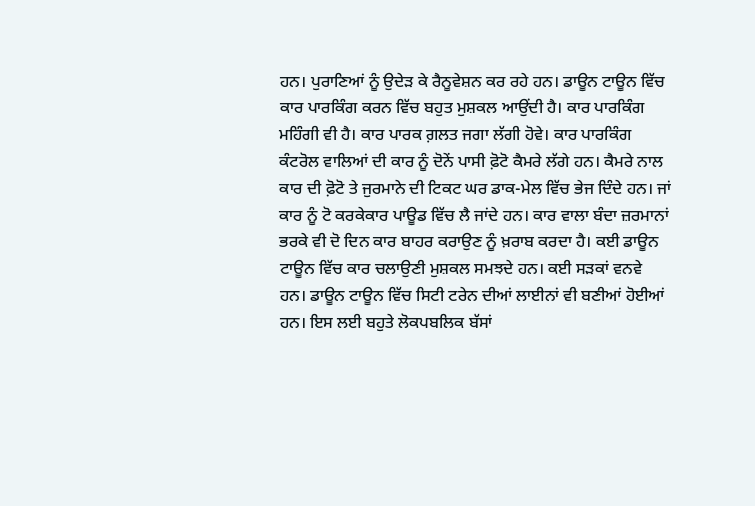ਹਨ। ਪੁਰਾਣਿਆਂ ਨੂੰ ਉਦੇੜ ਕੇ ਰੈਨੂਵੇਸ਼ਨ ਕਰ ਰਹੇ ਹਨ। ਡਾਊਨ ਟਾਊਨ ਵਿੱਚ ਕਾਰ ਪਾਰਕਿੰਗ ਕਰਨ ਵਿੱਚ ਬਹੁਤ ਮੁਸ਼ਕਲ ਆਉਂਦੀ ਹੈ। ਕਾਰ ਪਾਰਕਿੰਗ ਮਹਿੰਗੀ ਵੀ ਹੈ। ਕਾਰ ਪਾਰਕ ਗ਼ਲਤ ਜਗਾ ਲੱਗੀ ਹੋਵੇ। ਕਾਰ ਪਾਰਕਿੰਗ ਕੰਟਰੋਲ ਵਾਲਿਆਂ ਦੀ ਕਾਰ ਨੂੰ ਦੋਨੇਂ ਪਾਸੀ ਫ਼ੋਟੋ ਕੈਮਰੇ ਲੱਗੇ ਹਨ। ਕੈਮਰੇ ਨਾਲ ਕਾਰ ਦੀ ਫ਼ੋਟੋ ਤੇ ਜੁਰਮਾਨੇ ਦੀ ਟਿਕਟ ਘਰ ਡਾਕ-ਮੇਲ ਵਿੱਚ ਭੇਜ ਦਿੰਦੇ ਹਨ। ਜਾਂ ਕਾਰ ਨੂੰ ਟੋ ਕਰਕੇਕਾਰ ਪਾਊਡ ਵਿੱਚ ਲੈ ਜਾਂਦੇ ਹਨ। ਕਾਰ ਵਾਲਾ ਬੰਦਾ ਜ਼ਰਮਾਨਾਂ ਭਰਕੇ ਵੀ ਦੋ ਦਿਨ ਕਾਰ ਬਾਹਰ ਕਰਾਉਣ ਨੂੰ ਖ਼ਰਾਬ ਕਰਦਾ ਹੈ। ਕਈ ਡਾਊਨ ਟਾਊਨ ਵਿੱਚ ਕਾਰ ਚਲਾਉਣੀ ਮੁਸ਼ਕਲ ਸਮਝਦੇ ਹਨ। ਕਈ ਸੜਕਾਂ ਵਨਵੇ ਹਨ। ਡਾਊਨ ਟਾਊਨ ਵਿੱਚ ਸਿਟੀ ਟਰੇਨ ਦੀਆਂ ਲਾਈਨਾਂ ਵੀ ਬਣੀਆਂ ਹੋਈਆਂ ਹਨ। ਇਸ ਲਈ ਬਹੁਤੇ ਲੋਕਪਬਲਿਕ ਬੱਸਾਂ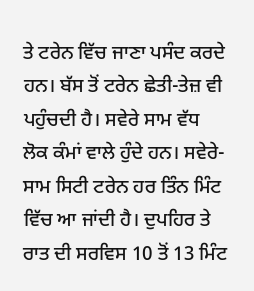ਤੇ ਟਰੇਨ ਵਿੱਚ ਜਾਣਾ ਪਸੰਦ ਕਰਦੇ ਹਨ। ਬੱਸ ਤੋਂ ਟਰੇਨ ਛੇਤੀ-ਤੇਜ਼ ਵੀ ਪਹੁੰਚਦੀ ਹੈ। ਸਵੇਰੇ ਸਾਮ ਵੱਧ ਲੋਕ ਕੰਮਾਂ ਵਾਲੇ ਹੁੰਦੇ ਹਨ। ਸਵੇਰੇ-ਸਾਮ ਸਿਟੀ ਟਰੇਨ ਹਰ ਤਿੰਨ ਮਿੰਟ ਵਿੱਚ ਆ ਜਾਂਦੀ ਹੈ। ਦੁਪਹਿਰ ਤੇ ਰਾਤ ਦੀ ਸਰਵਿਸ 10 ਤੋਂ 13 ਮਿੰਟ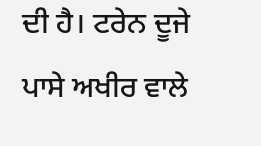ਦੀ ਹੈ। ਟਰੇਨ ਦੂਜੇ ਪਾਸੇ ਅਖੀਰ ਵਾਲੇ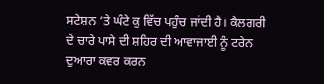ਸਟੇਸ਼ਨ ‘ਤੇ ਘੰਟੇ ਕੁ ਵਿੱਚ ਪਹੁੰਚ ਜਾਂਦੀ ਹੈ। ਕੈਲਗਰੀ ਦੇ ਚਾਰੇ ਪਾਸੇ ਦੀ ਸ਼ਹਿਰ ਦੀ ਆਵਾਜਾਈ ਨੂੰ ਟਰੇਨ ਦੁਆਰਾ ਕਵਰ ਕਰਨ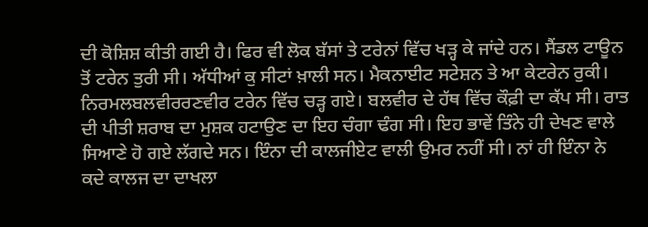ਦੀ ਕੋਸ਼ਿਸ਼ ਕੀਤੀ ਗਈ ਹੈ। ਫਿਰ ਵੀ ਲੋਕ ਬੱਸਾਂ ਤੇ ਟਰੇਨਾਂ ਵਿੱਚ ਖੜ੍ਹ ਕੇ ਜਾਂਦੇ ਹਨ। ਸੈਂਡਲ ਟਾਊਨ ਤੋਂ ਟਰੇਨ ਤੁਰੀ ਸੀ। ਅੱਧੀਆਂ ਕੁ ਸੀਟਾਂ ਖ਼ਾਲੀ ਸਨ। ਮੈਕਨਾਈਟ ਸਟੇਸ਼ਨ ਤੇ ਆ ਕੇਟਰੇਨ ਰੁਕੀ। ਨਿਰਮਲਬਲਵੀਰਰਣਵੀਰ ਟਰੇਨ ਵਿੱਚ ਚੜ੍ਹ ਗਏ। ਬਲਵੀਰ ਦੇ ਹੱਥ ਵਿੱਚ ਕੌਫ਼ੀ ਦਾ ਕੱਪ ਸੀ। ਰਾਤ ਦੀ ਪੀਤੀ ਸ਼ਰਾਬ ਦਾ ਮੁਸ਼ਕ ਹਟਾਉਣ ਦਾ ਇਹ ਚੰਗਾ ਢੰਗ ਸੀ। ਇਹ ਭਾਵੇਂ ਤਿੰਨੇ ਹੀ ਦੇਖਣ ਵਾਲੇ ਸਿਆਣੇ ਹੋ ਗਏ ਲੱਗਦੇ ਸਨ। ਇੰਨਾ ਦੀ ਕਾਲਜੀਏਟ ਵਾਲੀ ਉਮਰ ਨਹੀਂ ਸੀ। ਨਾਂ ਹੀ ਇੰਨਾ ਨੇ ਕਦੇ ਕਾਲਜ ਦਾ ਦਾਖਲਾ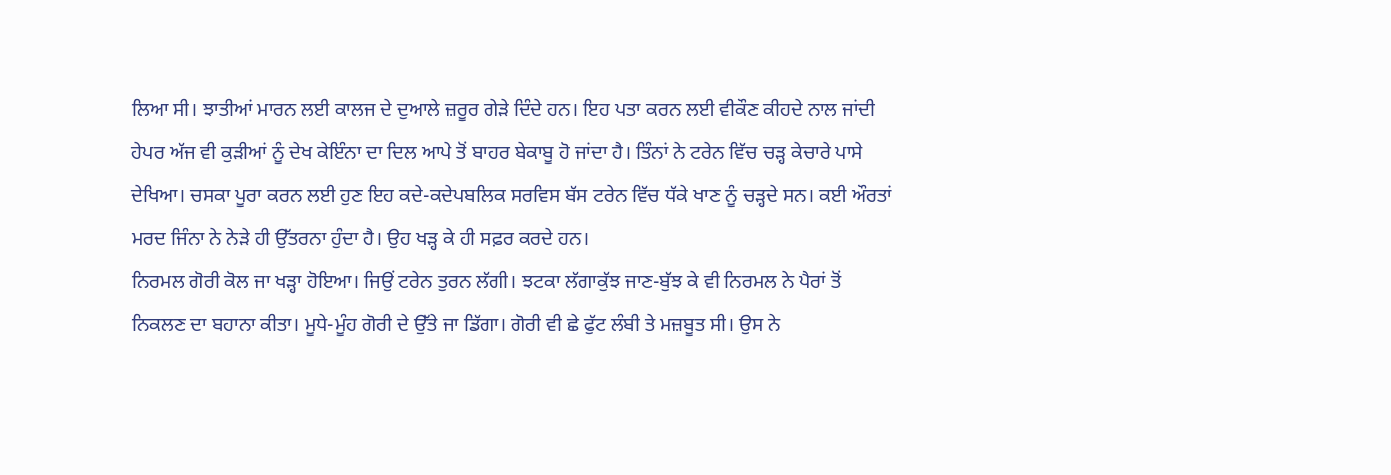ਲਿਆ ਸੀ। ਝਾਤੀਆਂ ਮਾਰਨ ਲਈ ਕਾਲਜ ਦੇ ਦੁਆਲੇ ਜ਼ਰੂਰ ਗੇੜੇ ਦਿੰਦੇ ਹਨ। ਇਹ ਪਤਾ ਕਰਨ ਲਈ ਵੀਕੌਣ ਕੀਹਦੇ ਨਾਲ ਜਾਂਦੀ ਹੇਪਰ ਅੱਜ ਵੀ ਕੁੜੀਆਂ ਨੂੰ ਦੇਖ ਕੇਇੰਨਾ ਦਾ ਦਿਲ ਆਪੇ ਤੋਂ ਬਾਹਰ ਬੇਕਾਬੂ ਹੋ ਜਾਂਦਾ ਹੈ। ਤਿੰਨਾਂ ਨੇ ਟਰੇਨ ਵਿੱਚ ਚੜ੍ਹ ਕੇਚਾਰੇ ਪਾਸੇ ਦੇਖਿਆ। ਚਸਕਾ ਪੂਰਾ ਕਰਨ ਲਈ ਹੁਣ ਇਹ ਕਦੇ-ਕਦੇਪਬਲਿਕ ਸਰਵਿਸ ਬੱਸ ਟਰੇਨ ਵਿੱਚ ਧੱਕੇ ਖਾਣ ਨੂੰ ਚੜ੍ਹਦੇ ਸਨ। ਕਈ ਔਰਤਾਂ ਮਰਦ ਜਿੰਨਾ ਨੇ ਨੇੜੇ ਹੀ ਉੱਤਰਨਾ ਹੁੰਦਾ ਹੈ। ਉਹ ਖੜ੍ਹ ਕੇ ਹੀ ਸਫ਼ਰ ਕਰਦੇ ਹਨ।
ਨਿਰਮਲ ਗੋਰੀ ਕੋਲ ਜਾ ਖੜ੍ਹਾ ਹੋਇਆ। ਜਿਉਂ ਟਰੇਨ ਤੁਰਨ ਲੱਗੀ। ਝਟਕਾ ਲੱਗਾਕੁੱਝ ਜਾਣ-ਬੁੱਝ ਕੇ ਵੀ ਨਿਰਮਲ ਨੇ ਪੈਰਾਂ ਤੋਂ ਨਿਕਲਣ ਦਾ ਬਹਾਨਾ ਕੀਤਾ। ਮੂਧੇ-ਮੂੰਹ ਗੋਰੀ ਦੇ ਉੱਤੇ ਜਾ ਡਿੱਗਾ। ਗੋਰੀ ਵੀ ਛੇ ਫੁੱਟ ਲੰਬੀ ਤੇ ਮਜ਼ਬੂਤ ਸੀ। ਉਸ ਨੇ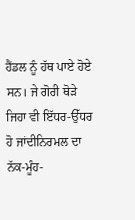ਹੈਂਡਲ ਨੂੰ ਹੱਥ ਪਾਏ ਹੋਏ ਸਨ। ਜੇ ਗੋਰੀ ਥੋੜੇ ਜਿਹਾ ਵੀ ਇੱਧਰ-ਉੱਧਰ ਹੋ ਜਾਂਦੀਨਿਰਮਲ ਦਾ ਨੱਕ-ਮੂੰਹ-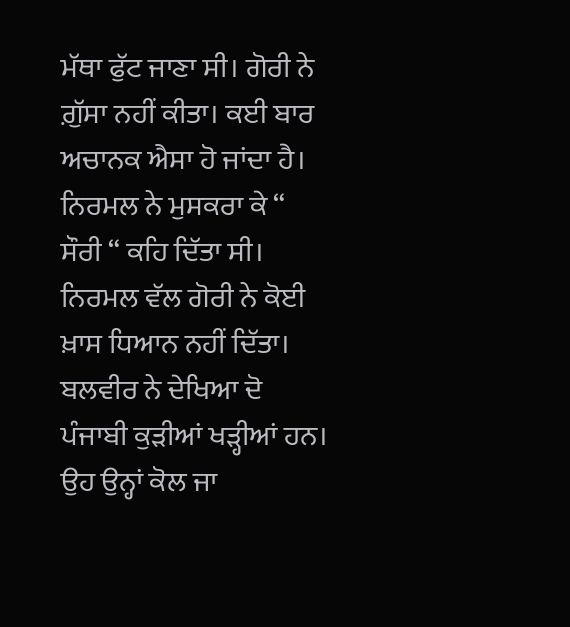ਮੱਥਾ ਫੁੱਟ ਜਾਣਾ ਸੀ। ਗੋਰੀ ਨੇ ਗ਼ੁੱਸਾ ਨਹੀਂ ਕੀਤਾ। ਕਈ ਬਾਰ ਅਚਾਨਕ ਐਸਾ ਹੋ ਜਾਂਦਾ ਹੈ। ਨਿਰਮਲ ਨੇ ਮੁਸਕਰਾ ਕੇ “ ਸੌਰੀ “ ਕਹਿ ਦਿੱਤਾ ਸੀ। ਨਿਰਮਲ ਵੱਲ ਗੋਰੀ ਨੇ ਕੋਈ ਖ਼ਾਸ ਧਿਆਨ ਨਹੀਂ ਦਿੱਤਾ। ਬਲਵੀਰ ਨੇ ਦੇਖਿਆ ਦੋ ਪੰਜਾਬੀ ਕੁੜੀਆਂ ਖੜ੍ਹੀਆਂ ਹਨ। ਉਹ ਉਨ੍ਹਾਂ ਕੋਲ ਜਾ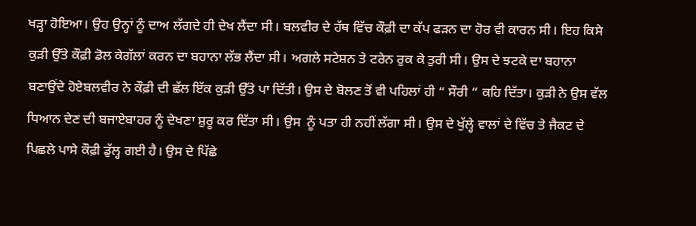ਖੜ੍ਹਾ ਹੋਇਆ। ਉਹ ਉਨ੍ਹਾਂ ਨੂੰ ਦਾਅ ਲੱਗਦੇ ਹੀ ਦੇਖ ਲੈਂਦਾ ਸੀ। ਬਲਵੀਰ ਦੇ ਹੱਥ ਵਿੱਚ ਕੌਫ਼ੀ ਦਾ ਕੱਪ ਫੜਨ ਦਾ ਹੋਰ ਵੀ ਕਾਰਨ ਸੀ। ਇਹ ਕਿਸੇ ਕੁੜੀ ਉੱਤੇ ਕੌਫ਼ੀ ਡੋਲ ਕੇਗੱਲਾਂ ਕਰਨ ਦਾ ਬਹਾਨਾ ਲੱਭ ਲੈਂਦਾ ਸੀ। ਅਗਲੇ ਸਟੇਸ਼ਨ ਤੇ ਟਰੇਨ ਰੁਕ ਕੇ ਤੁਰੀ ਸੀ। ਉਸ ਦੇ ਝਟਕੇ ਦਾ ਬਹਾਨਾ ਬਣਾਉਂਦੇ ਹੋਏਬਲਵੀਰ ਨੇ ਕੌਫ਼ੀ ਦੀ ਛੱਲ ਇੱਕ ਕੁੜੀ ਉੱਤੇ ਪਾ ਦਿੱਤੀ। ਉਸ ਦੇ ਬੋਲਣ ਤੋਂ ਵੀ ਪਹਿਲਾਂ ਹੀ “ ਸੌਰੀ “ ਕਹਿ ਦਿੱਤਾ। ਕੁੜੀ ਨੇ ਉਸ ਵੱਲ ਧਿਆਨ ਦੇਣ ਦੀ ਬਜਾਏਬਾਹਰ ਨੂੰ ਦੇਖਣਾ ਸ਼ੁਰੂ ਕਰ ਦਿੱਤਾ ਸੀ। ਉਸ  ਨੂੰ ਪਤਾ ਹੀ ਨਹੀਂ ਲੱਗਾ ਸੀ। ਉਸ ਦੇ ਖੁੱਲ੍ਹੇ ਵਾਲਾਂ ਦੇ ਵਿੱਚ ਤੇ ਜੈਕਟ ਦੇ ਪਿਛਲੇ ਪਾਸੇ ਕੌਫ਼ੀ ਡੁੱਲ੍ਹ ਗਈ ਹੈ। ਉਸ ਦੇ ਪਿੱਛੇ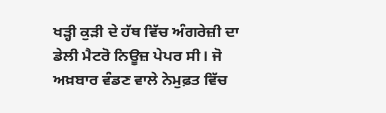ਖੜ੍ਹੀ ਕੁੜੀ ਦੇ ਹੱਥ ਵਿੱਚ ਅੰਗਰੇਜ਼ੀ ਦਾ ਡੇਲੀ ਮੈਟਰੋ ਨਿਊਜ਼ ਪੇਪਰ ਸੀ। ਜੋ ਅਖ਼ਬਾਰ ਵੰਡਣ ਵਾਲੇ ਨੇਮੁਫ਼ਤ ਵਿੱਚ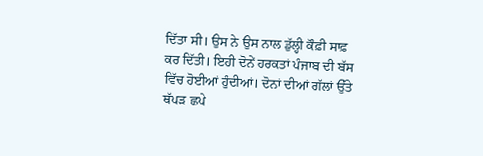ਦਿੱਤਾ ਸੀ। ਉਸ ਨੇ ਉਸ ਨਾਲ ਡੁੱਲ੍ਹੀ ਕੌਫ਼ੀ ਸਾਫ਼ ਕਰ ਦਿੱਤੀ। ਇਹੀ ਦੋਨੇਂ ਹਰਕਤਾਂ ਪੰਜਾਬ ਦੀ ਬੱਸ ਵਿੱਚ ਹੋਈਆਂ ਹੁੰਦੀਆਂ। ਦੋਨਾਂ ਦੀਆਂ ਗੱਲਾਂ ਉੱਤੇ ਥੱਪੜ ਛਪੇ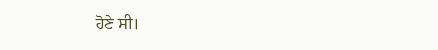ਹੋਣੇ ਸੀ।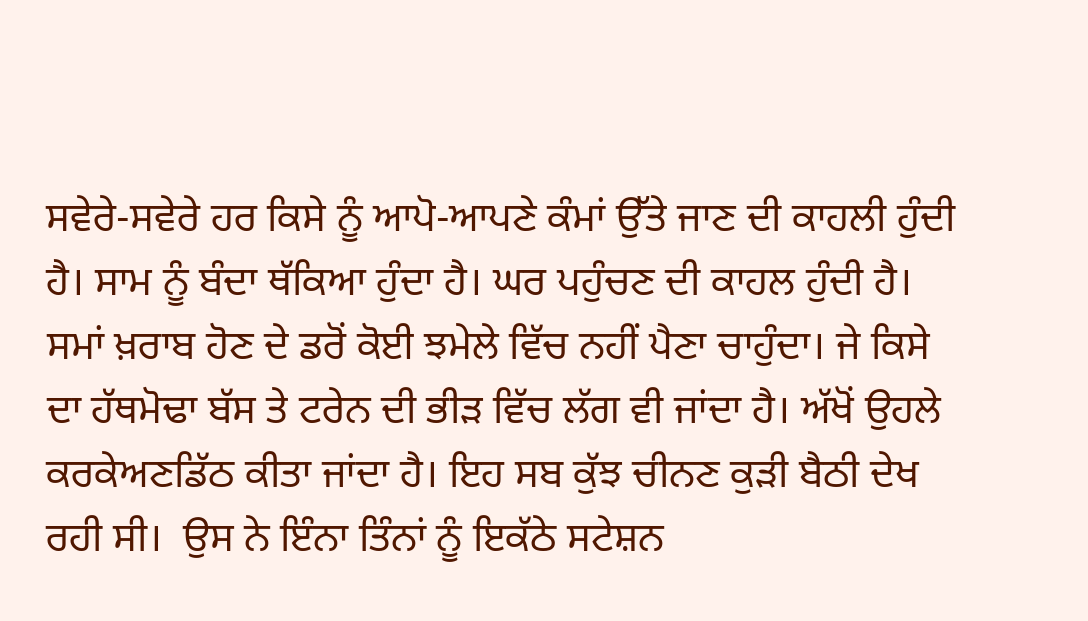ਸਵੇਰੇ-ਸਵੇਰੇ ਹਰ ਕਿਸੇ ਨੂੰ ਆਪੋ-ਆਪਣੇ ਕੰਮਾਂ ਉੱਤੇ ਜਾਣ ਦੀ ਕਾਹਲੀ ਹੁੰਦੀ ਹੈ। ਸਾਮ ਨੂੰ ਬੰਦਾ ਥੱਕਿਆ ਹੁੰਦਾ ਹੈ। ਘਰ ਪਹੁੰਚਣ ਦੀ ਕਾਹਲ ਹੁੰਦੀ ਹੈ। ਸਮਾਂ ਖ਼ਰਾਬ ਹੋਣ ਦੇ ਡਰੋਂ ਕੋਈ ਝਮੇਲੇ ਵਿੱਚ ਨਹੀਂ ਪੈਣਾ ਚਾਹੁੰਦਾ। ਜੇ ਕਿਸੇ ਦਾ ਹੱਥਮੋਢਾ ਬੱਸ ਤੇ ਟਰੇਨ ਦੀ ਭੀੜ ਵਿੱਚ ਲੱਗ ਵੀ ਜਾਂਦਾ ਹੈ। ਅੱਖੋਂ ਉਹਲੇ ਕਰਕੇਅਣਡਿੱਠ ਕੀਤਾ ਜਾਂਦਾ ਹੈ। ਇਹ ਸਬ ਕੁੱਝ ਚੀਨਣ ਕੁੜੀ ਬੈਠੀ ਦੇਖ ਰਹੀ ਸੀ।  ਉਸ ਨੇ ਇੰਨਾ ਤਿੰਨਾਂ ਨੂੰ ਇਕੱਠੇ ਸਟੇਸ਼ਨ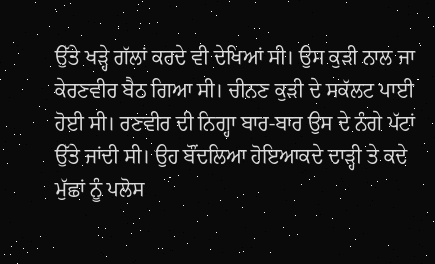ਉੱਤੇ ਖੜ੍ਹੇ ਗੱਲਾਂ ਕਰਦੇ ਵੀ ਦੇਖਿਆਂ ਸੀ। ਉਸ ਕੁੜੀ ਨਾਲ ਜਾ ਕੇਰਣਵੀਰ ਬੈਠ ਗਿਆ ਸੀ। ਚੀਨਣ ਕੁੜੀ ਦੇ ਸਕੱਲਟ ਪਾਈ ਹੋਈ ਸੀ। ਰਣਵੀਰ ਦੀ ਨਿਗ੍ਹਾ ਬਾਰ-ਬਾਰ ਉਸ ਦੇ ਨੰਗੇ ਪੱਟਾਂ ਉੱਤੇ ਜਾਂਦੀ ਸੀ। ਉਹ ਬੌਂਦਲਿਆ ਹੋਇਆਕਦੇ ਦਾੜ੍ਹੀ ਤੇ ਕਦੇ ਮੁੱਛਾਂ ਨੂੰ ਪਲੋਸ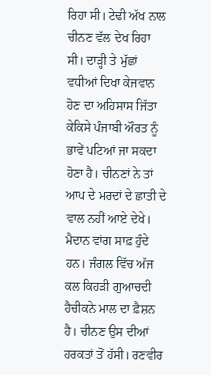ਰਿਹਾ ਸੀ। ਟੇਢੀ ਅੱਖ ਨਾਲ ਚੀਨਣ ਵੱਲ ਦੇਖ ਰਿਹਾ ਸੀ। ਦਾੜ੍ਹੀ ਤੇ ਮੁੱਛਾਂ ਵਧੀਆਂ ਦਿਖਾ ਕੇਜਵਾਨ ਹੋਣ ਦਾ ਅਹਿਸਾਸ ਜਿੱਤਾ ਕੇਕਿਸੇ ਪੰਜਾਬੀ ਔਰਤ ਨੂੰ ਭਾਵੇਂ ਪਟਿਆਂ ਜਾ ਸਕਦਾ ਹੋਣਾ ਹੈ। ਚੀਨਣਾਂ ਨੇ ਤਾਂ ਆਪ ਦੇ ਮਰਦਾਂ ਦੇ ਛਾਤੀ ਦੇ ਵਾਲ ਨਹੀਂ ਆਏ ਦੇਖੇ। ਮੈਦਾਨ ਵਾਂਗ ਸਾਫ਼ ਹੁੰਦੇ ਹਨ। ਜੰਗਲ ਵਿੱਚ ਅੱਜ ਕਲ ਕਿਹੜੀ ਗੁਆਚਦੀ ਹੈਚੀਕਨੇ ਮਾਲ ਦਾ ਫ਼ੈਸ਼ਨ ਹੈ। ਚੀਨਣ ਉਸ ਦੀਆਂ ਹਰਕਤਾਂ ਤੋਂ ਹੱਸੀ। ਰਣਵੀਰ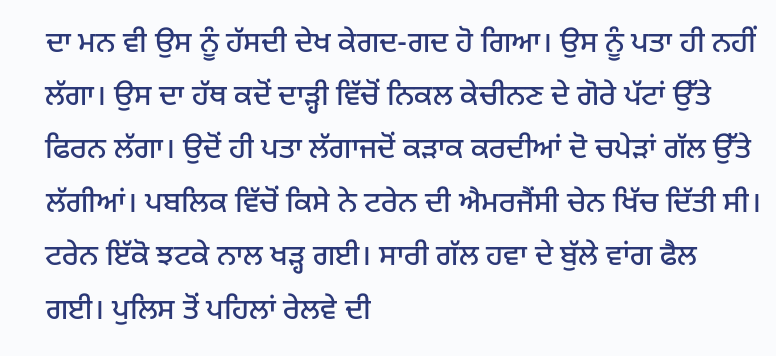ਦਾ ਮਨ ਵੀ ਉਸ ਨੂੰ ਹੱਸਦੀ ਦੇਖ ਕੇਗਦ-ਗਦ ਹੋ ਗਿਆ। ਉਸ ਨੂੰ ਪਤਾ ਹੀ ਨਹੀਂ ਲੱਗਾ। ਉਸ ਦਾ ਹੱਥ ਕਦੋਂ ਦਾੜ੍ਹੀ ਵਿੱਚੋਂ ਨਿਕਲ ਕੇਚੀਨਣ ਦੇ ਗੋਰੇ ਪੱਟਾਂ ਉੱਤੇ ਫਿਰਨ ਲੱਗਾ। ਉਦੋਂ ਹੀ ਪਤਾ ਲੱਗਾਜਦੋਂ ਕੜਾਕ ਕਰਦੀਆਂ ਦੋ ਚਪੇੜਾਂ ਗੱਲ ਉੱਤੇ ਲੱਗੀਆਂ। ਪਬਲਿਕ ਵਿੱਚੋਂ ਕਿਸੇ ਨੇ ਟਰੇਨ ਦੀ ਐਮਰਜੈਂਸੀ ਚੇਨ ਖਿੱਚ ਦਿੱਤੀ ਸੀ। ਟਰੇਨ ਇੱਕੋ ਝਟਕੇ ਨਾਲ ਖੜ੍ਹ ਗਈ। ਸਾਰੀ ਗੱਲ ਹਵਾ ਦੇ ਬੁੱਲੇ ਵਾਂਗ ਫੈਲ ਗਈ। ਪੁਲਿਸ ਤੋਂ ਪਹਿਲਾਂ ਰੇਲਵੇ ਦੀ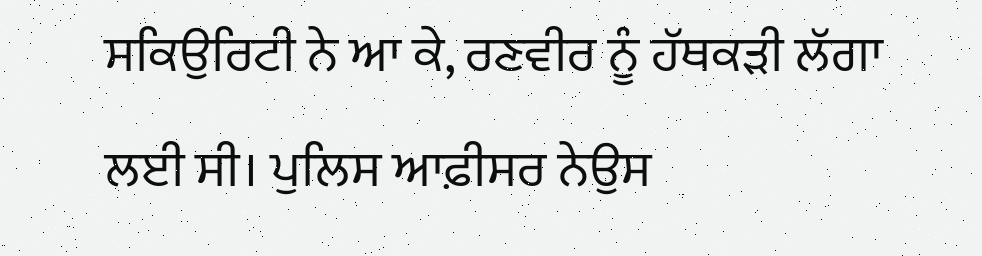ਸਕਿਉਰਿਟੀ ਨੇ ਆ ਕੇ, ਰਣਵੀਰ ਨੂੰ ਹੱਥਕੜੀ ਲੱਗਾ ਲਈ ਸੀ। ਪੁਲਿਸ ਆਫ਼ੀਸਰ ਨੇਉਸ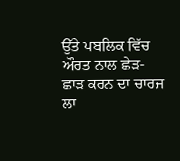ਉੱਤੇ ਪਬਲਿਕ ਵਿੱਚ ਔਰਤ ਨਾਲ ਛੇੜ-ਛਾੜ ਕਰਨ ਦਾ ਚਾਰਜ ਲਾ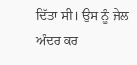ਦਿੱਤਾ ਸੀ। ਉਸ ਨੂੰ ਜੇਲ ਅੰਦਰ ਕਰ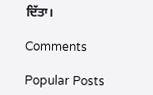ਦਿੱਤਾ।

Comments

Popular Posts